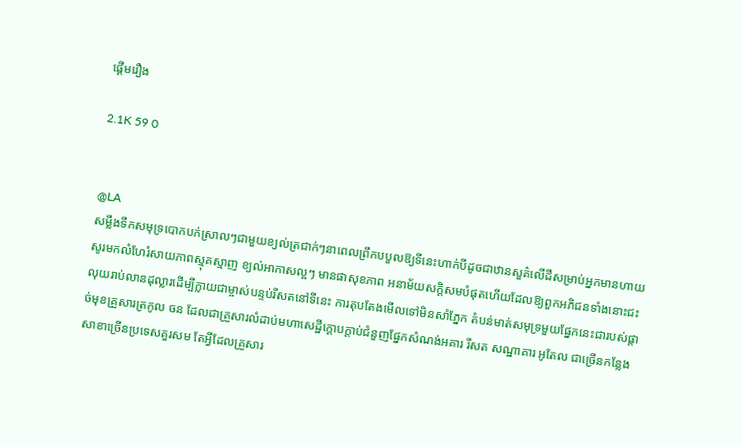ផ្តើមរឿង

2.1K 59 0


@LA
សម្លឹងទឹកសមុទ្របោកបក់ស្រាលៗជាមួយខ្យល់ត្រជាក់ៗនាពេលព្រឹកបបួលឱ្យទីនេះហាក់បីដូចជាឋានសួគ៌លើដីសម្រាប់អ្នកមានហាយសូរមកលំហែរំសាយភាពស្មុគស្មាញ ខ្យល់អាកាសល្អៗ មានផាសុខភាព អនាម័យសក្តិសមបំផុតហើយដែលឱ្យពួកអភិជនទាំងនោះជះលុយរាប់លានដុល្លារដើម្បីក្លាយជាម្ចាស់បន្ទប់រីសតនៅទីនេះ ការតុបតែងមើលទៅមិនសាំភ្នែក តំបន់មាត់សមុទ្រមួយផ្នែកនេះជារបស់ផ្តាច់មុខគ្រួសារត្រកូល ចន ដែលជាគ្រួសារលំដាប់មហាសេដ្ឋីក្តោបក្តាប់ជំនួញផ្នែកសំណង់អគារ រីសត សណ្ឋាគារ អូតែល ជាច្រើនកន្លែង សាខាច្រើនប្រទេសគួរសម តែអ្វីដែលគ្រួសារ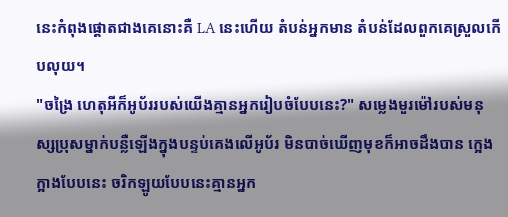នេះកំពុងផ្តោតជាងគេនោះគឺ LA នេះហើយ តំបន់អ្នកមាន តំបន់ដែលពួកគេស្រួលកើបលុយ។
"ចង្រៃ ហេតុអីក៏អូប័ររបស់យើងគ្មានអ្នករៀបចំបែបនេះ?" សម្លេងមួរម៉ៅរបស់មនុស្សប្រុសម្នាក់បន្លឺឡើងក្នុងបន្ទប់គេងលើអូប័រ មិនបាច់ឃើញមុខក៏អាចដឹងបាន ក្អេងក្អាងបែបនេះ ចរិកឡូយបែបនេះគ្មានអ្នក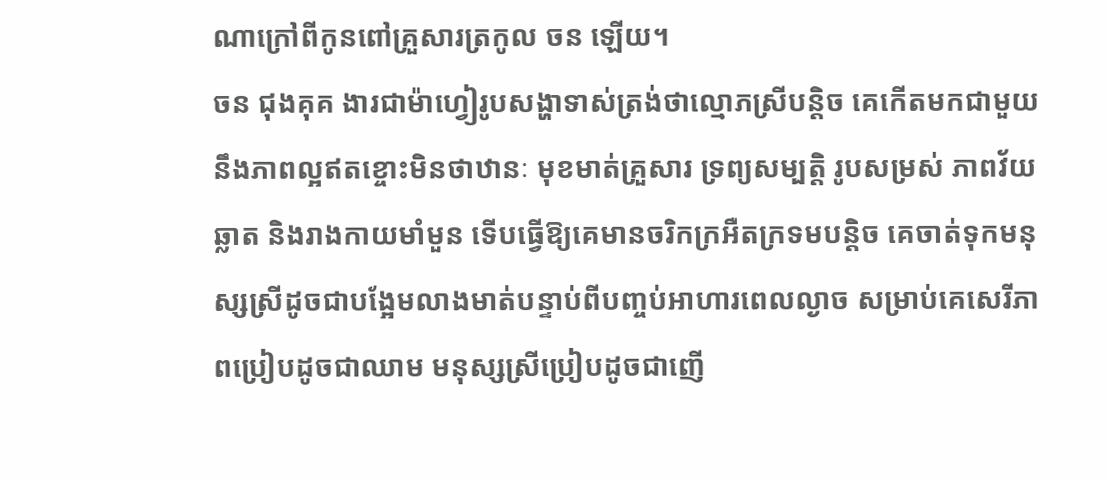ណាក្រៅពីកូនពៅគ្រួសារត្រកូល ចន ឡើយ។
ចន ជុងគុគ ងារជាម៉ាហ្វៀរូបសង្ហាទាស់ត្រង់ថាល្មោភស្រីបន្តិច គេកើតមកជាមួយនឹងភាពល្អឥតខ្ចោះមិនថាឋានៈ មុខមាត់គ្រួសារ ទ្រព្យសម្បត្តិ រូបសម្រស់ ភាពវ័យឆ្លាត និងរាងកាយមាំមួន ទើបធ្វើឱ្យគេមានចរិកក្រអឺតក្រទមបន្តិច គេចាត់ទុកមនុស្សស្រីដូចជាបង្អែមលាងមាត់បន្ទាប់ពីបញ្ចប់អាហារពេលល្ងាច សម្រាប់គេសេរីភាពប្រៀបដូចជាឈាម មនុស្សស្រីប្រៀបដូចជាញើ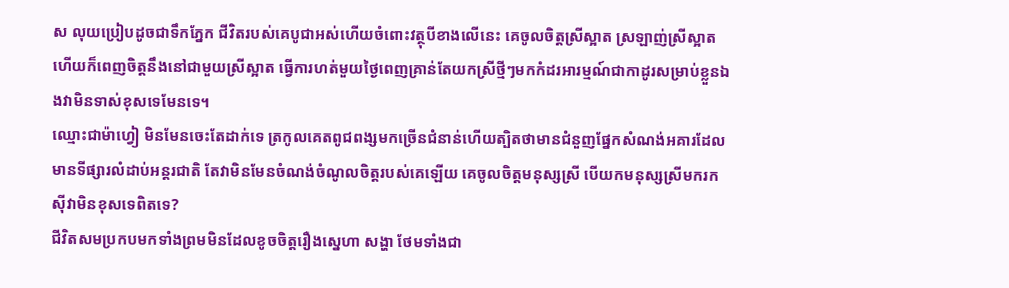ស លុយប្រៀបដូចជាទឹកភ្នែក ជីវិតរបស់គេបូជាអស់ហើយចំពោះវត្ថុបីខាងលើនេះ គេចូលចិត្តស្រីស្អាត ស្រឡាញ់ស្រីស្អាត ហើយក៏ពេញចិត្តនឹងនៅជាមួយស្រីស្អាត ធ្វើការហត់មួយថ្ងៃពេញគ្រាន់តែយកស្រីថ្មីៗមកកំដរអារម្មណ៍ជាកាដូរសម្រាប់ខ្លួនឯងវាមិនទាស់ខុសទេមែនទេ។
ឈ្មោះជាម៉ាហ្វៀ មិនមែនចេះតែដាក់ទេ ត្រកូលគេតពូជពង្សមកច្រើនជំនាន់ហើយត្បិតថាមានជំនួញផ្នែកសំណង់អគារដែលមានទីផ្សារលំដាប់អន្តរជាតិ តែវាមិនមែនចំណង់ចំណូលចិត្តរបស់គេឡើយ គេចូលចិត្តមនុស្សស្រី បើយកមនុស្សស្រីមករកស៊ីវាមិនខុសទេពិតទេ?
ជីវិតសមប្រកបមកទាំងព្រមមិនដែលខូចចិត្តរឿងស្នេហា សង្ហា ថែមទាំងជា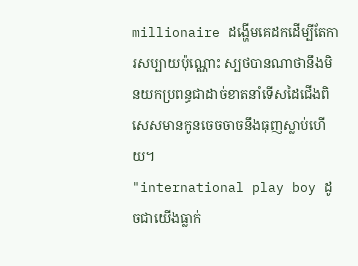millionaire ដង្ហើមគេដកដើម្បីតែការសប្បាយប៉ុណ្ណោះ ស្បថបានណាថានឹងមិនយកប្រពន្ធជាដាច់ខាតនាំទើសដៃជើងពិសេសមានកូនចេចចាចនឹងធុញស្លាប់ហើយ។
"international play boy ដូចជាយើងធ្លាក់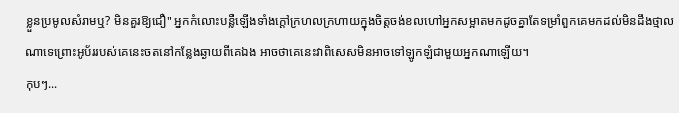ខ្លួនប្រមូលសំរាមឬ? មិនគួរឱ្យជឿ" អ្នកកំលោះបន្លឺឡើងទាំងក្តៅក្រហលក្រហាយក្នុងចិត្តចង់ខលហៅអ្នកសម្អាតមកដូចគ្នាតែទម្រាំពួកគេមកដល់មិនដឹងថ្មាលណាទេព្រោះអូប័ររបស់គេនេះចតនៅកន្លែងឆ្ងាយពីគេឯង អាចថាគេនេះវាពិសេសមិនអាចទៅឡូកឡំជាមួយអ្នកណាឡើយ។
កុបៗ...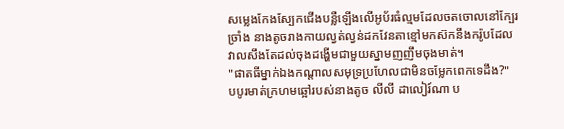សម្លេងកែងស្បែកជើងបន្លឺឡើងលើអូប័រធំល្មមដែលចតចោលនៅក្បែរច្រាំង នាងតូចរាងកាយល្វត់ល្វន់ដកវែនតាខ្មៅមកស៊កនឹងករ៉ូបដែលវាលសឹងតែដល់ចុងដង្ហើមជាមួយស្នាមញញឹមចុងមាត់។
"ផាតធីម្នាក់ឯងកណ្តាលសមុទ្រប្រហែលជាមិនចម្លែកពេកទេដឹង?" បបូរមាត់ក្រហមឆ្អៅរបស់នាងតូច លីលី ដាលៀរ៍ណា ប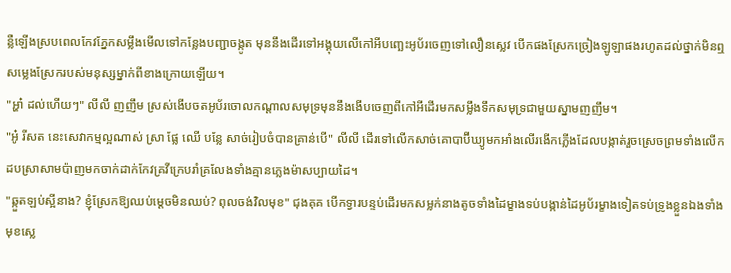ន្លឺឡើងស្របពេលកែវភ្នែកសម្លឹងមើលទៅកន្លែងបញ្ជាចង្កូត មុននឹងដើរទៅអង្គុយលើកៅអីបញ្ឆេះអូប័រចេញទៅលឿនស្លេវ បើកផងស្រែកច្រៀងឡូឡាផងរហូតដល់ថ្នាក់មិនឮសម្លេងស្រែករបស់មនុស្សម្នាក់ពីខាងក្រោយឡើយ។
"អ្ហា៎ ដល់ហើយៗ" លីលី ញញឹម ស្រស់ងើបចតអូប័រចោលកណ្តាលសមុទ្រមុននឹងងើបចេញពីកៅអីដើរមកសម្លឹងទឹកសមុទ្រជាមួយស្នាមញញឹម។
"អូ៎ រីសត នេះសេវាកម្មល្អណាស់ ស្រា ផ្លែ ឈើ បន្លែ សាច់រៀបចំបានគ្រាន់បើ" លីលី ដើរទៅលើកសាច់គោបាប៊ីឃ្យូមកអាំងលើរងើកភ្លើងដែលបង្កាត់រួចស្រេចព្រមទាំងលើកដបស្រាសាមប៉ាញមកចាក់ដាក់កែវគ្រវីក្រេបរាំគ្រលែងទាំងគ្មានភ្លេងម៉ាសប្បាយដៃ។
"ឆ្កួតឡប់ស្អីនាង? ខ្ញុំស្រែកឱ្យឈប់ម្តេចមិនឈប់? ពុលចង់វិលមុខ" ជុងគុគ បើកទ្វារបន្ទប់ដើរមកសម្លក់នាងតូចទាំងដៃម្ខាងទប់បង្កាន់ដៃអូប័រម្ខាងទៀតទប់ទ្រូងខ្លួនឯងទាំងមុខស្លេ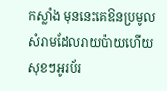កស្លាំង មុននេះគេឱនប្រមូលសំរាមដែលរាយប៉ាយហើយសុខៗអូរប័រ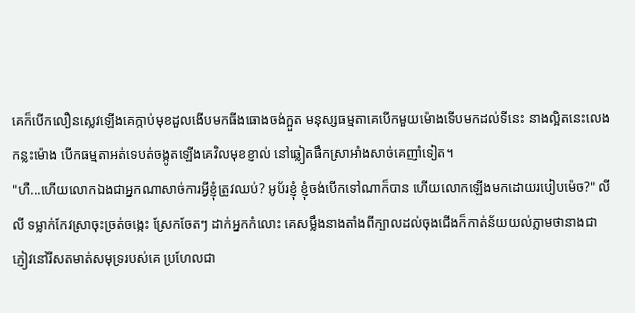គេក៏បើកលឿនស្លេវឡើងគេក្កាប់មុខដួលងើបមកធីងធោងចង់ក្អួត មនុស្សធម្មតាគេបើកមួយម៉ោងទើបមកដល់ទីនេះ នាងល្អិតនេះលេងកន្លះម៉ោង បើកធម្មតាអត់ទេបត់ចង្កូតឡើងគេវិលមុខខ្ញាល់ នៅឆ្លៀតផឹកស្រាអាំងសាច់គេញាំទៀត។
"ហឺ...ហើយលោកឯងជាអ្នកណាសាច់ការអ្វីខ្ញុំត្រូវឈប់? អូប័រខ្ញុំ ខ្ញុំចង់បើកទៅណាក៏បាន ហើយលោកឡើងមកដោយរបៀបម៉េច?" លីលី ទម្លាក់កែវស្រាចុះច្រត់ចង្កេះ ស្រែកចែតៗ ដាក់អ្នកកំលោះ គេសម្លឹងនាងតាំងពីក្បាលដល់ចុងជើងក៏កាត់ន័យយល់ភ្លាមថានាងជាភ្ញៀវនៅរីសតមាត់សមុទ្ររបស់គេ ប្រហែលជា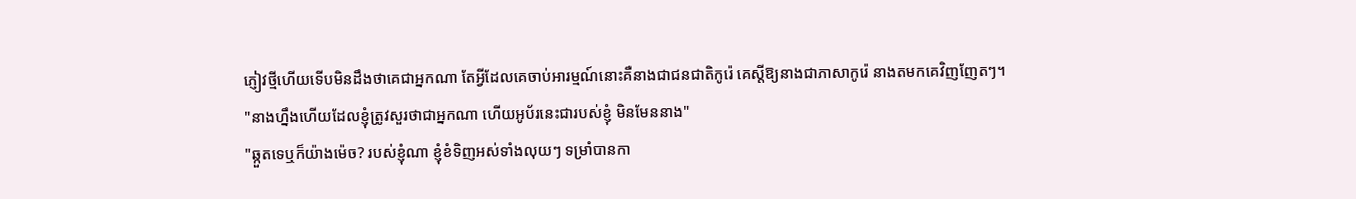ភ្ញៀវថ្មីហើយទើបមិនដឹងថាគេជាអ្នកណា តែអ្វីដែលគេចាប់អារម្មណ៍នោះគឺនាងជាជនជាតិកូរ៉េ គេស្តីឱ្យនាងជាភាសាកូរ៉េ នាងតមកគេវិញញែតៗ។
"នាងហ្នឹងហើយដែលខ្ញុំត្រូវសួរថាជាអ្នកណា ហើយអូប័រនេះជារបស់ខ្ញុំ មិនមែននាង"
"ឆ្កួតទេឬក៏យ៉ាងម៉េច? របស់ខ្ញុំណា ខ្ញុំខំទិញអស់ទាំងលុយៗ ទម្រាំបានកា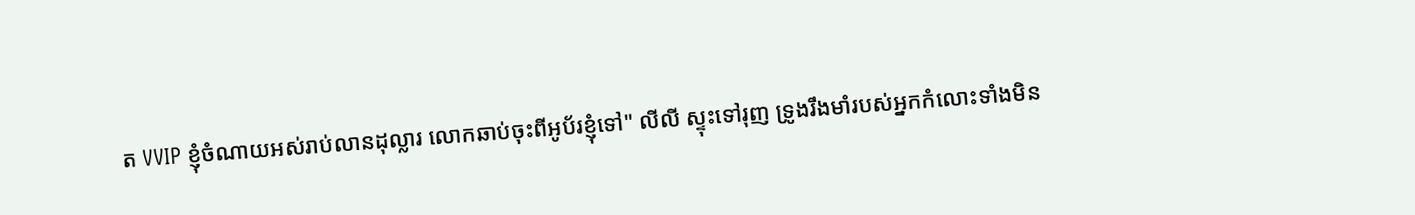ត VVIP ខ្ញុំចំណាយអស់រាប់លានដុល្លារ លោកឆាប់ចុះពីអូប័រខ្ញុំទៅ" លីលី ស្ទុះទៅរុញ ទ្រូងរឹងមាំរបស់អ្នកកំលោះទាំងមិន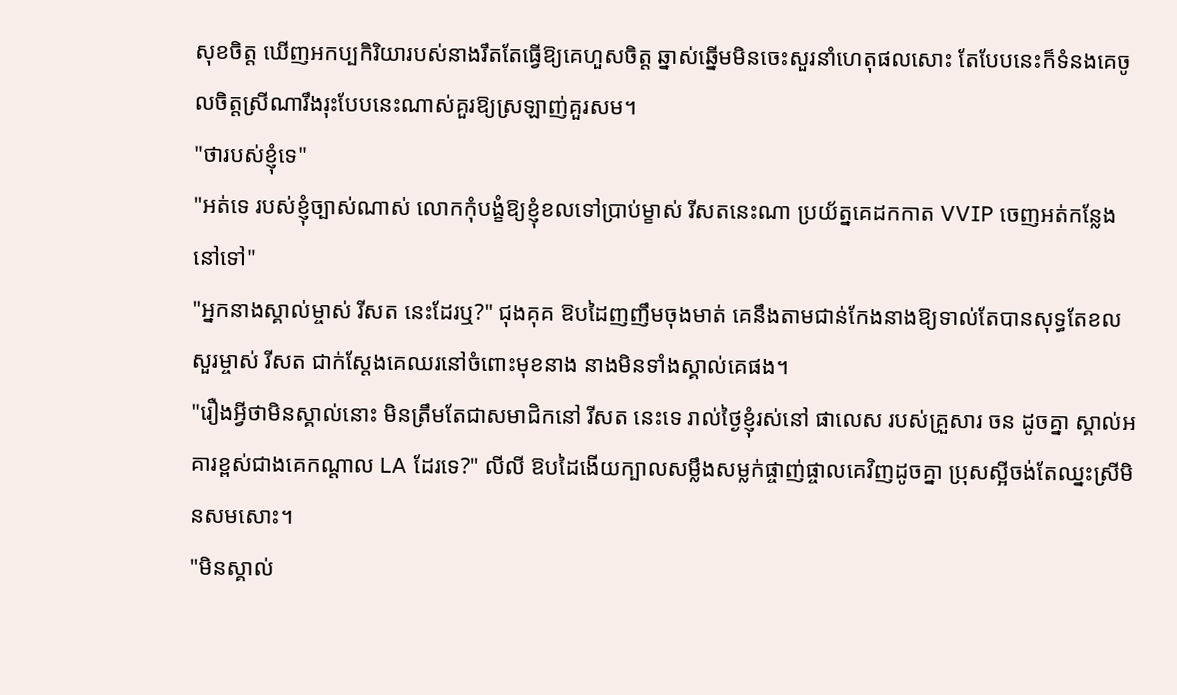សុខចិត្ត ឃើញអកប្បកិរិយារបស់នាងរឹតតែធ្វើឱ្យគេហួសចិត្ត ឆ្នាស់ឆ្នើមមិនចេះសួរនាំហេតុផលសោះ តែបែបនេះក៏ទំនងគេចូលចិត្តស្រីណារឹងរុះបែបនេះណាស់គួរឱ្យស្រឡាញ់គួរសម។
"ថារបស់ខ្ញុំទេ"
"អត់ទេ របស់ខ្ញុំច្បាស់ណាស់ លោកកុំបង្ខំឱ្យខ្ញុំខលទៅប្រាប់ម្ខាស់ រីសតនេះណា ប្រយ័ត្នគេដកកាត VVIP ចេញអត់កន្លែងនៅទៅ"
"អ្នកនាងស្គាល់ម្ចាស់ រីសត នេះដែរឬ?" ជុងគុគ ឱបដៃញញឹមចុងមាត់ គេនឹងតាមជាន់កែងនាងឱ្យទាល់តែបានសុទ្ធតែខលសួរម្ចាស់ រីសត ជាក់ស្តែងគេឈរនៅចំពោះមុខនាង នាងមិនទាំងស្គាល់គេផង។
"រឿងអ្វីថាមិនស្គាល់នោះ មិនត្រឹមតែជាសមាជិកនៅ រីសត នេះទេ រាល់ថ្ងៃខ្ញុំរស់នៅ ផាលេស របស់គ្រួសារ ចន ដូចគ្នា ស្គាល់អគារខ្ពស់ជាងគេកណ្តាល LA ដែរទេ?" លីលី ឱបដៃងើយក្បាលសម្លឹងសម្លក់ផ្ចាញ់ផ្ចាលគេវិញដូចគ្នា ប្រុសស្អីចង់តែឈ្នះស្រីមិនសមសោះ។
"មិនស្គាល់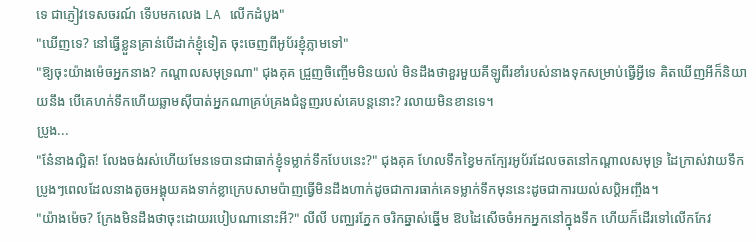ទេ ជាភ្ញៀវទេសចរណ៍ ទើបមកលេង LA លើកដំបូង"
"ឃើញទេ? នៅធ្វើខ្លួនគ្រាន់បើដាក់ខ្ញុំទៀត ចុះចេញពីអូប័រខ្ញុំភ្លាមទៅ"
"ឱ្យចុះយ៉ាងម៉េចអ្នកនាង? កណ្តាលសមុទ្រណា" ជុងគុគ ជ្រួញចិញ្ចើមមិនយល់ មិនដឹងថាខួរមួយគីឡូពីរខាំរបស់នាងទុកសម្រាប់ធ្វើអ្វីទេ គិតឃើញអីក៏និយាយនឹង បើគេហក់ទឹកហើយឆ្លាមស៊ីបាត់អ្នកណាគ្រប់គ្រងជំនួញរបស់គេបន្តនោះ? រលាយមិនខានទេ។
ប្រូង...
"នែ៎នាងល្អិត! លែងចង់រស់ហើយមែនទេបានជាធាក់ខ្ញុំទម្លាក់ទឹកបែបនេះ?" ជុងគុគ ហែលទឹកខ្វៃមកក្បែរអូប័រដែលចតនៅកណ្តាលសមុទ្រ ដៃក្រាស់វាយទឹកប្រូងៗពេលដែលនាងតូចអង្គុយគងទាក់ខ្លាក្រេបសាមប៉ាញធ្វើមិនដឹងហាក់ដូចជាការធាក់គេទម្លាក់ទឹកមុននេះដូចជាការយល់សប្តិអញ្ចឹង។
"យ៉ាងម៉េច? ក្រែងមិនដឹងថាចុះដោយរបៀបណានោះអី?" លីលី បញ្ឈរភ្នែក ចរិកឆ្នាស់ឆ្នើម ឱបដៃសើចចំអកអ្នកនៅក្នុងទឹក ហើយក៏ដើរទៅលើកកែវ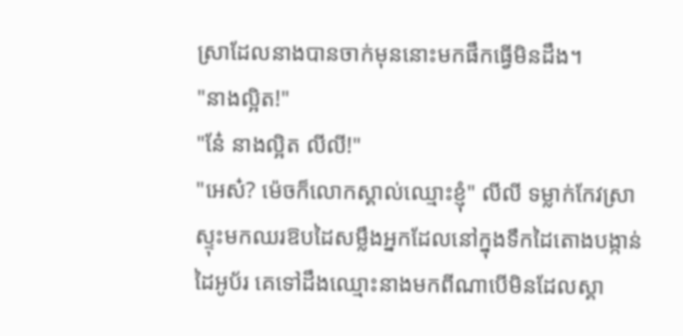ស្រាដែលនាងបានចាក់មុននោះមកផឹកធ្វើមិនដឹង។
"នាងល្អិត!"
"នែ៎ នាងល្អិត លីលី!"
"អេស៎? ម៉េចក៏លោកស្គាល់ឈ្មោះខ្ញុំ" លីលី ទម្លាក់កែវស្រាស្ទុះមកឈរឱបដៃសម្លឹងអ្នកដែលនៅក្នុងទឹកដៃតោងបង្កាន់ដៃអូប័រ គេទៅដឹងឈ្មោះនាងមកពីណាបើមិនដែលស្គា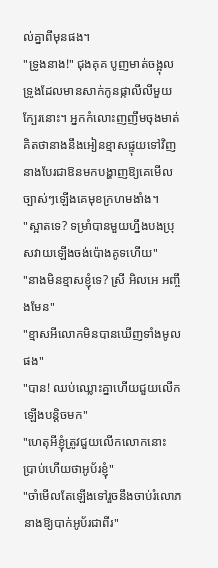ល់គ្នាពីមុនផង។
"ទ្រូងនាង!" ជុងគុគ បូញមាត់ចង្អុលទ្រូងដែលមានសាក់កូនផ្កាលីលីមួយក្បែរនោះ។ អ្នកកំលោះញញឹមចុងមាត់គិតថានាងនឹងអៀនខ្មាសផ្ទុយទៅវិញនាងបែរជាឱនមកបង្ហាញឱ្យគេមើលច្បាស់ៗឡើងគេមុខក្រហមងាំង។
"ស្អាតទេ? ទម្រាំបានមួយហ្នឹងបងប្រុសវាយឡើងចង់ប៉ោងគូទហើយ"
"នាងមិនខ្មាសខ្ញុំទេ? ស្រី អិលអេ អញ្ចឹងមែន"
"ខ្មាសអីលោកមិនបានឃើញទាំងមូលផង"
"បាន! ឈប់ឈ្លោះគ្នាហើយជួយលើកឡើងបន្តិចមក"
"ហេតុអីខ្ញុំត្រូវជួយលើកលោកនោះ ប្រាប់ហើយថាអូប័រខ្ញុំ"
"ចាំមើលតែឡើងទៅរួចនឹងចាប់រំលោភនាងឱ្យបាក់អូប័រជាពីរ"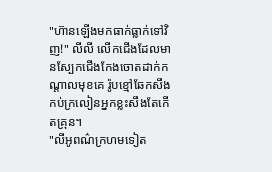"ហ៊ានឡើងមកធាក់ធ្លាក់ទៅវិញ!" លីលី លើកជើងដែលមានស្បែកជើងកែងចោតដាក់កណ្តាលមុខគេ រ៉ូបខ្មៅឆែកសឹងកប់ក្រលៀនអ្នកខ្លះសឹងតែកើតគ្រុន។
"លីអូពណ៌ក្រហមទៀត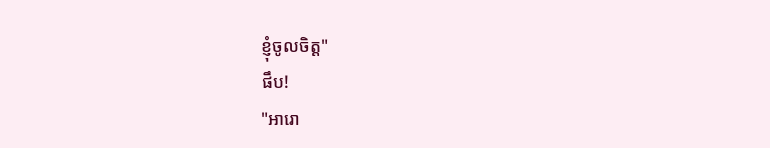ខ្ញុំចូលចិត្ត"
ផឹប!
"អារោ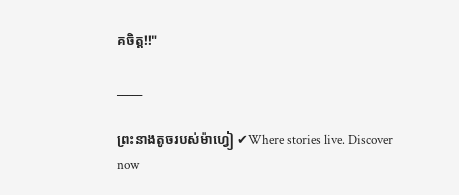គចិត្ត!!"

_____

ព្រះនាងតូចរបស់ម៉ាហ្វៀ ✔Where stories live. Discover now